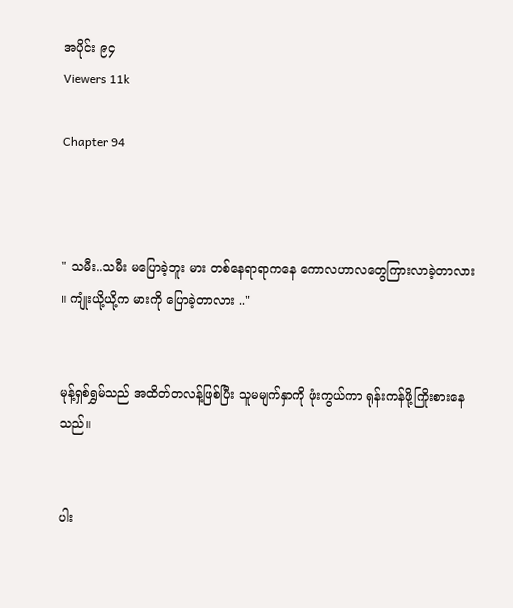အပိုင်း ၉၄
Viewers 11k

Chapter 94



" သမီး..သမီး မပြောခဲ့ဘူး မား တစ်နေရာရာကနေ ကောလဟာလတွေကြားလာခဲ့တာလား ။ ကျုံးယို့ယို့က မားကို ပြောခဲ့တာလား .."


မုန့်ရှစ်ရွှမ်သည် အထိတ်တလန့်ဖြစ်ပြီး သူမမျက်နှာကို ဖုံးကွယ်ကာ ရုန်းကန်ဖို့ကြိုးစားနေသည်။


ပါး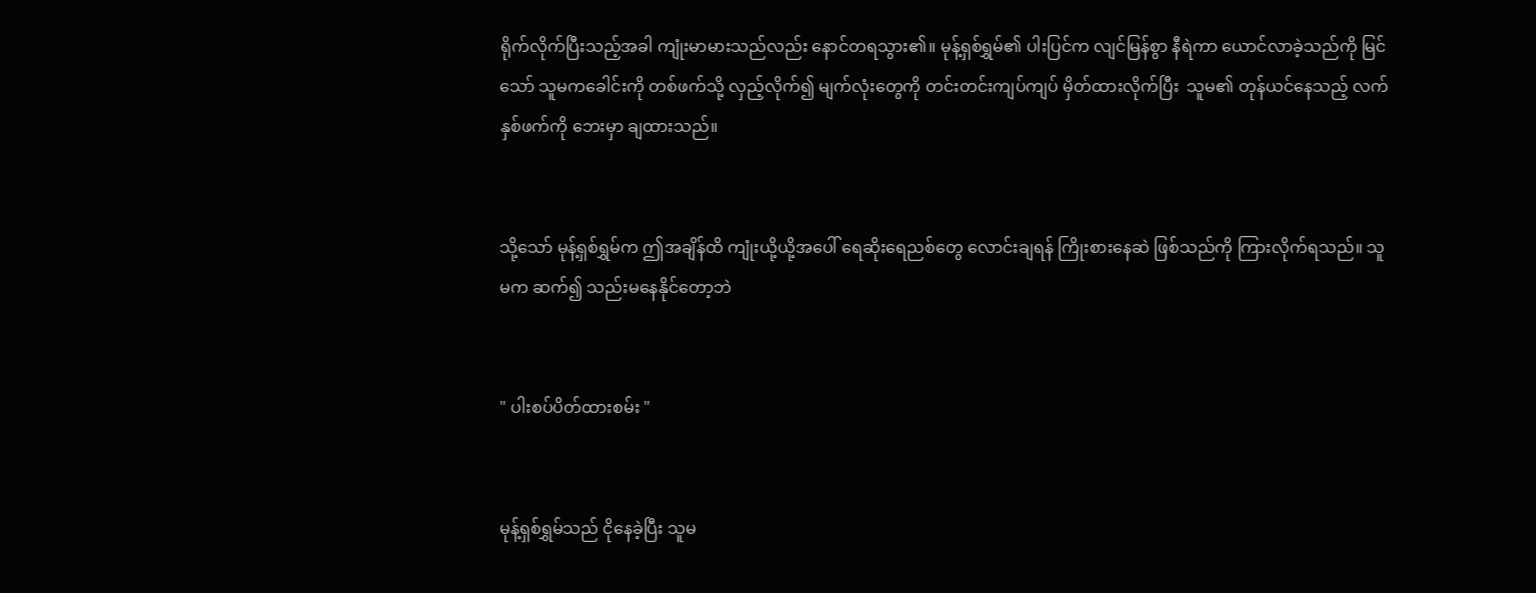ရိုက်လိုက်ပြီးသည့်‌အခါ ကျုံးမာမားသည်လည်း နောင်တရသွား၏။ မုန့်ရှစ်ရွှမ်၏ ပါးပြင်က လျင်မြန်စွာ နီရဲကာ ယောင်လာခဲ့သည်ကို မြင်သော် သူမကခေါင်းကို တစ်ဖက်သို့ လှည့်လိုက်၍ မျက်လုံးတွေကို တင်းတင်းကျပ်ကျပ် မှိတ်ထားလိုက်ပြီး  သူမ၏ တုန်ယင်‌နေသည့် လက်နှစ်ဖက်ကို ဘေးမှာ ချထားသည်။


သို့သော် မုန့်ရှစ်ရွှမ်က ဤအချိန်ထိ ကျုံးယို့ယို့အပေါ် ရေဆိုး‌ရေညစ်တွေ လောင်းချရန် ကြိုးစားနေဆဲ ဖြစ်သည်ကို ကြားလိုက်ရသည်။ သူမက ဆက်၍ သည်းမနေနိုင်တော့ဘဲ


" ပါးစပ်ပိတ်ထားစမ်း "


မုန့်ရှစ်ရွှမ်သည် ငိုနေခဲ့ပြီး သူမ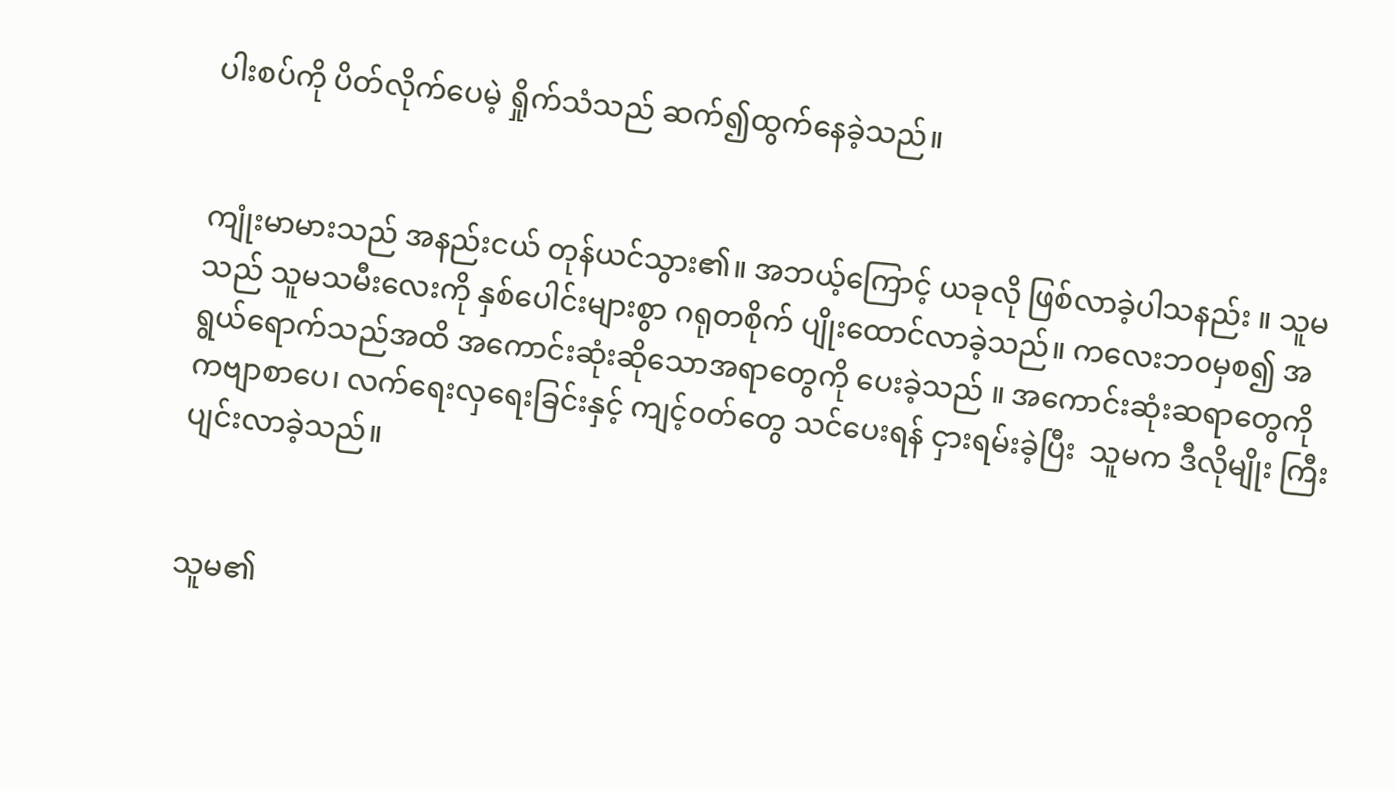ပါးစပ်ကို ပိတ်လိုက်ပေမဲ့ ရှိုက်သံသည် ဆက်၍ထွက်နေခဲ့သည်။


ကျုံးမာမားသည် အနည်းငယ် တုန်ယင်သွား၏။ အဘယ့်ကြောင့် ယခုလို ဖြစ်လာခဲ့ပါသနည်း ။ သူမသည် သူမသမီးလေးကို နှစ်ပေါင်းများစွာ ဂရုတစိုက် ပျိုးထောင်လာခဲ့သည်။ ကလေးဘ၀မှစ၍ အရွယ်ရောက်သည်အထိ အကောင်းဆုံးဆိုသောအရာတွေကို ပေးခဲ့သည် ။ အကောင်းဆုံးဆရာတွေကို ကဗျာစာပေ၊ လက်‌ရေးလှရေးခြင်းနှင့် ကျင့်၀တ်တွေ သင်ပေးရန် ငှားရမ်းခဲ့ပြီး  သူမက ဒီလိုမျိုး ကြီးပျင်းလာခဲ့သည်။


သူမ၏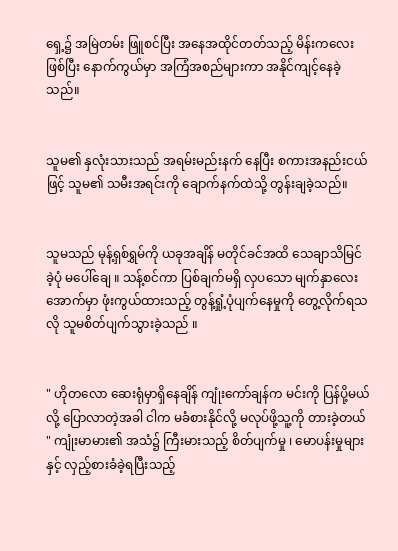ရှေ့၌ အမြဲတမ်း ဖြူစင်ပြီး အနေအထိုင်တတ်သည့် မိန်းကလေးဖြစ်ပြီး နောက်ကွယ်မှာ အကြံအစည်များကာ အနိုင်ကျင့်နေခဲ့သည်။


သူမ၏ နှလုံးသားသည် အရမ်းမည်းနက် နေပြီး စကားအနည်းငယ်ဖြင့် သူမ၏ သမီးအရင်းကို ချောက်နက်ထဲသို့ တွန်းချခဲ့သည်။


သူမသည် မုန့်ရှစ်ရွှမ်ကို ယခုအချိန် မတိုင်ခင်အထိ သေချာသိမြင်ခဲ့ပုံ မပေါ်ချေ ။ သန့်စင်ကာ ပြစ်ချက်မရှိ လှပသော မျက်နှာလေးအောက်မှာ ဖုံးကွယ်ထားသည့် တွန့်ရှုံ့ပုံပျက်နေမှုကို တွေ့လိုက်ရသလို သူမစိတ်ပျက်သွားခဲ့သည် ။


" ဟိုတလော ဆေးရုံမှာရှိနေချိန် ကျုံးကော်ချန်က မင်းကို ပြန်ပို့မယ်လို့ ပြောလာတဲ့အခါ ငါက မခံစားနိုင်လို့ မလုပ်ဖို့သူ့ကို တားခဲ့တယ် " ကျုံးမာမား၏ အသံ၌ ကြီးမားသည့် စိတ်ပျက်မှု ၊ မောပန်းမှုများနှင့် လှည့်စားခံခဲ့ရပြီးသည့်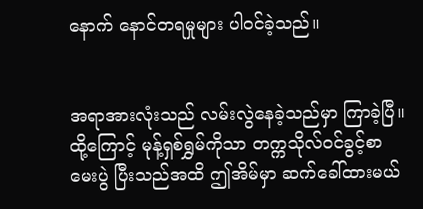နောက် နောင်တရမှုများ ပါ၀င်ခဲ့သည်။


အရာအားလုံးသည် လမ်းလွဲနေခဲ့သည်မှာ ကြာခဲ့ပြီ။ ထို့ကြောင့် မုန့်ရှစ်ရွှမ်ကိုသာ တက္ကသိုလ်၀င်ခွင့်စာမေးပွဲ ပြီးသည်အထိ ဤအိမ်မှာ ဆက်ခေါ်ထားမယ်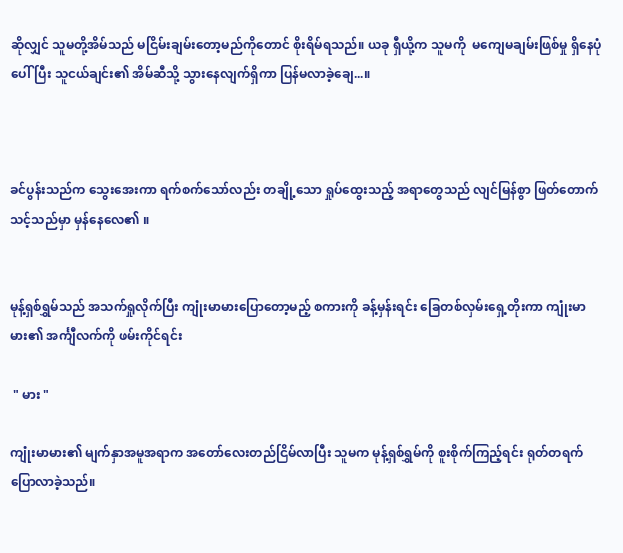ဆိုလျှင် သူမတို့အိမ်သည် မငြိမ်းချမ်းတော့မည်ကိုတောင် စိုးရိမ်ရသည်။ ယခု ရှီယို့က သူမကို  မကျေမချမ်းဖြစ်မှု ရှိနေပုံပေါ်ပြီး သူငယ်ချင်း၏ အိမ်ဆီသို့ သွားနေလျက်ရှိကာ ပြန်မလာခဲ့ချေ...။



ခင်ပွန်းသည်က သွေးအေးကာ ရက်စက်သော်လည်း တချို့‌သော ရှုပ်‌ထွေးသည့် အရာတွေသည် လျင်မြန်စွာ ဖြတ်တောက်သင့်သည်မှာ မှန်နေလေ၏ ။


မုန့်ရှစ်ရွှမ်သည် အသက်ရှုလိုက်ပြီး ကျုံးမာမားပြောတော့မည့် စကားကို ခန့်မှန်းရင်း ခြေတစ်လှမ်းရှေ့တိုးကာ ကျုံးမာမား၏ အင်္ကျီလက်ကို ဖမ်းကိုင်ရင်း

 " မား "

ကျုံးမာမား၏ မျက်နှာအမူအရာက အတော်လေးတည်ငြိမ်လာပြီး သူမက မုန့်ရှစ်ရွှမ်ကို စူးစိုက်‌ကြည့်ရင်း ရုတ်တရက် ပြောလာခဲ့သည်။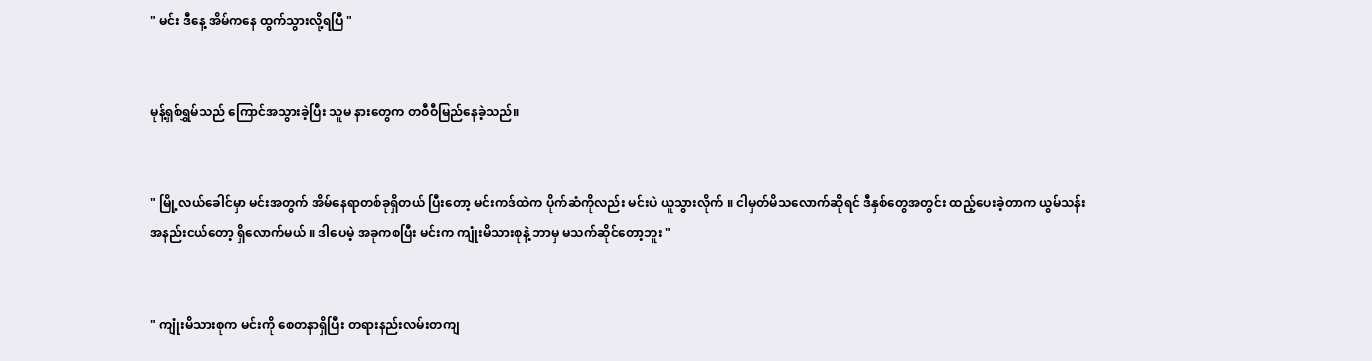" မင်း ဒီနေ့ အိမ်ကနေ ထွက်သွားလို့ရပြီ "


မုန့်ရှစ်ရွှမ်သည် ကြောင်အသွားခဲ့ပြီး သူမ နားတွေက တဝီဝီမြည်နေခဲ့သည်။


" မြို့လယ်ခေါင်မှာ မင်းအတွက် အိမ်နေရာတစ်ခုရှိတယ် ပြီးတော့ မင်းကဒ်ထဲက ပိုက်ဆံကိုလည်း မင်းပဲ ယူသွားလိုက် ။ ငါမှတ်မိသလောက်ဆိုရင် ဒီနှစ်တွေအတွင်း ထည့်ပေးခဲ့တာက ယွမ်သန်းအနည်းငယ်တော့ ရှိလောက်မယ် ။ ဒါပေမဲ့ အခုကစပြီး မင်းက ကျုံးမိသားစုနဲ့ ဘာမှ မသက်ဆိုင်တော့ဘူး "


" ကျုံးမိသားစုက မင်းကို စေတနာရှိပြီး တရားနည်းလမ်းတကျ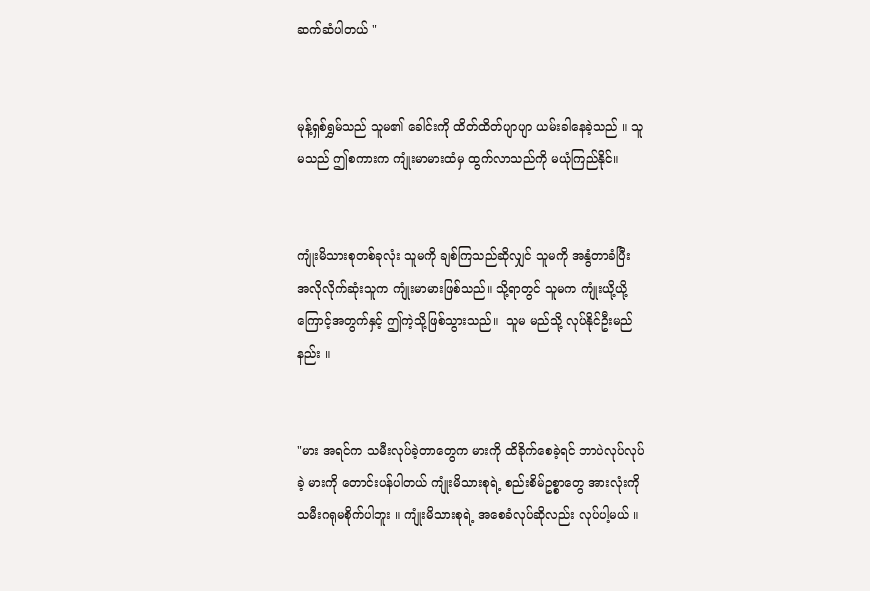ဆက်ဆံပါတယ် "


မုန့်ရှစ်ရွှမ်သည် သူမ၏ ခေါင်းကို ထိတ်ထိတ်ပျာပျာ ယမ်းခါနေခဲ့သည် ။ သူမသည် ဤစကားက ကျုံးမာမားထံမှ ထွက်လာသည်ကို မယုံကြည်နိုင်။


ကျုံးမိသားစုတစ်ခုလုံး သူမကို ချစ်ကြသည်ဆိုလျှင် သူမကို အနွံတာခံပြီး အလိုလိုက်ဆုံးသူက ကျုံးမာမားဖြစ်သည်။ သို့ရာတွင် သူမက ကျုံးယို့ယို့ကြောင့်အတွက်နှင့် ဤကဲ့သို့ဖြစ်သွားသည်။  သူမ မည်သို့ လုပ်နိုင်ဦးမည်နည်း ။


"မား အရင်က သမီးလုပ်ခဲ့တာတွေက မားကို ထိခိုက်စေခဲ့ရင် ဘာပဲလုပ်လုပ်ခဲ့ မားကို တောင်းပန်ပါတယ် ကျုံးမိသားစုရဲ့ စည်းစိမ်ဥစ္စာတွေ အားလုံးကို သမီးဂရုမစိုက်ပါဘူး ။ ကျုံးမိသားစုရဲ့ အစေခံလုပ်ဆိုလည်း လုပ်ပါ့မယ် ။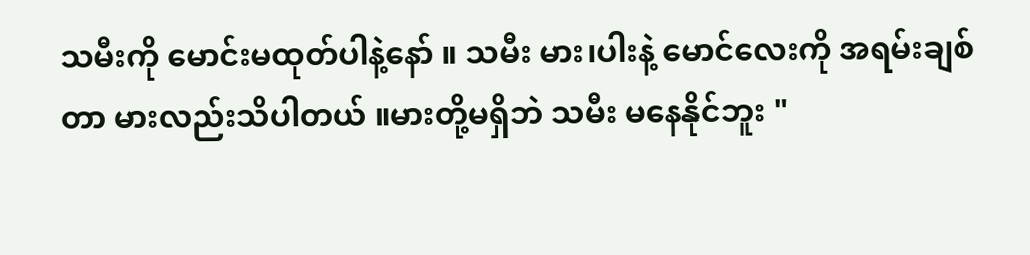သမီးကို မောင်းမထုတ်ပါနဲ့နော် ။ သမီး မား၊ပါးနဲ့ မောင်လေးကို အရမ်းချစ်တာ မားလည်းသိပါတယ် ။မားတို့မရှိဘဲ သမီး မနေနိုင်ဘူး "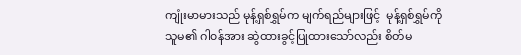ကျုံးမာမားသည် မုန့်ရှစ်ရွှမ်က မျက်ရည်များဖြင့်  မုန့်ရှစ်ရွှမ်ကို သူမ၏ ဂါ၀န်အား ဆွဲထားခွင့်ပြုထားသော်လည်း စိတ်မ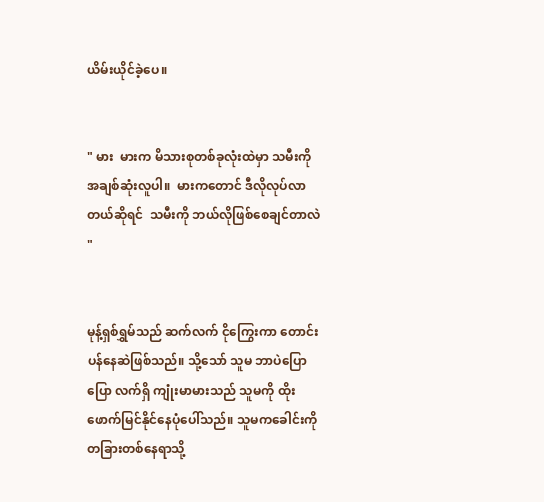ယိမ်းယိုင်ခဲ့ပေ။


" မား  မားက မိသားစုတစ်ခုလုံးထဲမှာ သမီးကို အချစ်ဆုံးလူပါ။  မားကတောင် ဒီလိုလုပ်လာတယ်ဆိုရင်  သမီးကို ဘယ်လိုဖြစ်‌စေချင်တာလဲ "


မုန့်ရှစ်ရွှမ်သည် ဆက်လက် ငိုကြွေးကာ တောင်းပန်နေဆဲဖြစ်သည်။ သို့သော် သူမ ဘာပဲပြောပြော လက်ရှိ ကျုံးမာမားသည် သူမကို ထိုးဖောက်မြင်နိုင်နေပုံပေါ်သည်။ သူမကခေါင်းကို တခြားတစ်နေရာသို့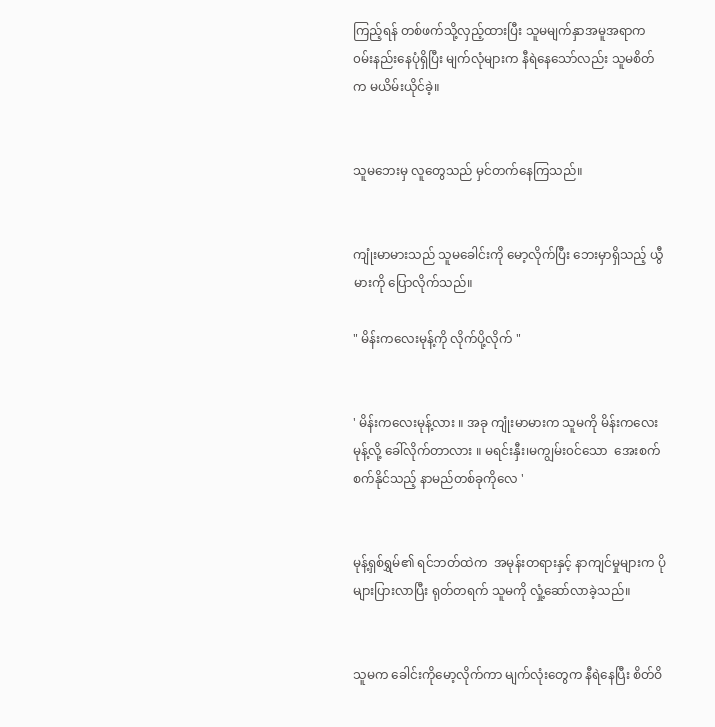ကြည့်ရန် တစ်ဖက်သို့လှည့်ထားပြီး သူမမျက်နှာအမူအရာက ၀မ်းနည်း‌နေပုံရှိပြီး မျက်လုံများက နီရဲနေသော်လည်း သူမစိတ်က မယိမ်းယိုင်ခဲ့။


သူမဘေးမှ လူတွေသည် မှင်တက်နေကြသည်။


ကျုံးမာမားသည် သူမခေါင်းကို မော့လိုက်ပြီး ဘေးမှာရှိသည့် ယွီမားကို ပြောလိုက်သည်။

" မိန်းကလေးမုန့်ကို လိုက်ပို့လိုက် "


' မိန်းကလေးမုန့်လား ။ အခု ကျုံးမာမားက သူမကို မိန်းကလေးမုန့်လို့ ခေါ်လိုက်တာလား ။ မရင်းနှီး၊မကျွမ်း၀င်သော  အေးစက်စက်နိုင်သည့် နာမည်တစ်ခုကိုလေ '


မုန့်ရှစ်ရွှမ်၏ ရင်ဘတ်ထဲက  အမုန်းတရားနှင့် နာကျင်မှုများက ပိုများပြားလာပြီး ရုတ်တရက် သူမကို လှုံ့ဆော်လာခဲ့သည်။


သူမက ခေါင်းကိုမော့လိုက်ကာ မျက်လုံးတွေက နီရဲနေပြီး စိတ်ဝိ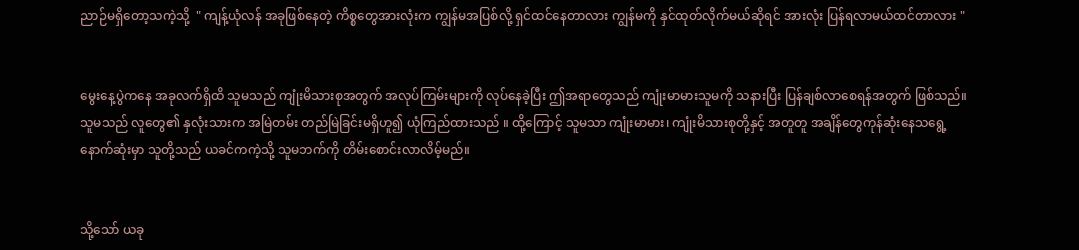ညာဉ်မရှိတော့သကဲ့သို့  " ကျန့်ယုံလန် အခုဖြစ်နေတဲ့ ကိစ္စတွေအားလုံးက ကျွန်မအပြစ်လို့ ရှင်ထင်နေတာလား ကျွန်မကို နှင်ထုတ်လိုက်မယ်ဆိုရင် အားလုံး ပြန်ရလာမယ်ထင်‌တာလား "


မွေးနေ့ပွဲကနေ အခုလက်ရှိထိ သူမသည် ကျုံးမိသားစုအတွက် အလုပ်ကြမ်းများကို လုပ်နေခဲ့ပြီး ဤအရာတွေသည် ကျုံးမာမားသူမကို သနားပြီး ပြန်ချစ်လာစေရန်အတွက် ဖြစ်သည်။ သူမသည် လူတွေ၏ နှလုံးသားက အမြဲတမ်း တည်မြဲခြင်းမရှိဟူ၍ ယုံကြည်ထားသည် ။ ထို့ကြောင့် သူမသာ ကျုံးမာမား၊ ကျုံးမိသားစုတို့နှင့် အတူတူ အချိန်တွေကုန်ဆုံးနေသ‌ရွေ့ နောက်ဆုံးမှာ သူတို့သည် ယခင်ကကဲ့သို့ သူမဘက်ကို တိမ်းစောင်းလာလိမ့်မည်။


သို့သော် ယခု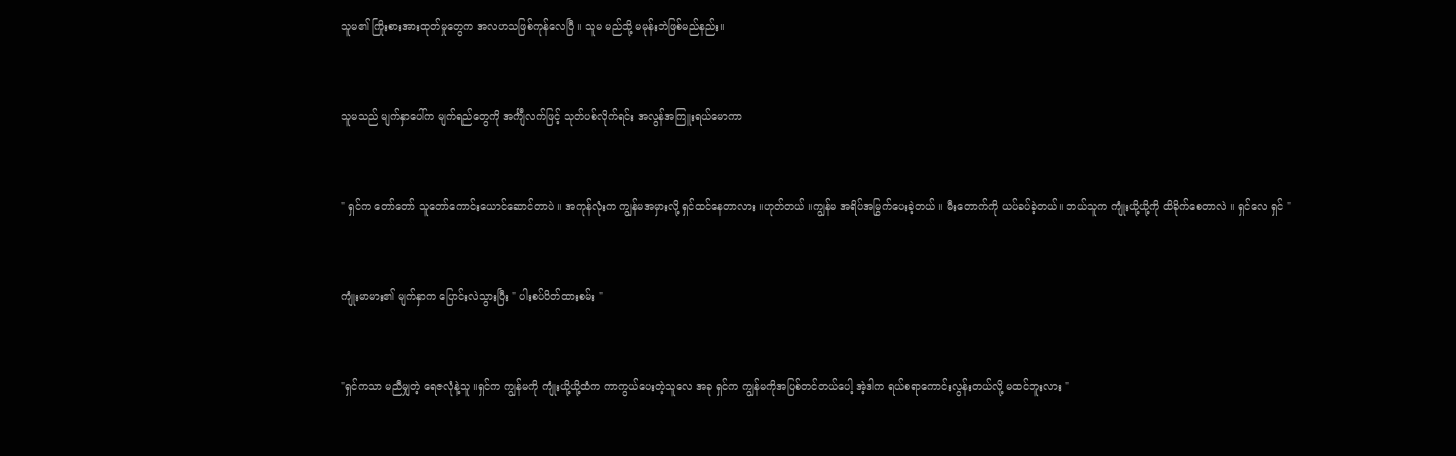သူမ၏ ကြိုးစားအားထုတ်မှုတွေက အလဟသဖြစ်ကုန်လေပြီ ။ သူမ မည်သို့ မမုန်းဘဲဖြစ်မည်နည်း။


သူမသည် မျက်နှာပေါ်က မျက်ရည်တွေကို အင်္ကျီလက်ဖြင့် သုတ်ပစ်လိုက်ရင်း အလွန်အကြူးရယ်မောကာ


" ရှင်က တော်တော် သူတော်ကောင်းယောင်ဆောင်တာပဲ ။ အကုန်လုံးက ကျွန်မအမှားလို့ ရှင်ထင်နေတာလား ။ဟုတ်တယ် ။ကျွန်မ အရိပ်အမြွက်ပေးခဲ့တယ် ။ မီးတောက်ကို ယပ်ခပ်ခဲ့တယ်။ ဘယ်သူက ကျုံးယို့ယို့ကို ထိခိုက်စေတာလဲ ။ ရှင်လေ ရှင် "


ကျုံးမာမား၏ မျက်နှာက ပြောင်းလဲသွားပြီး " ပါးစပ်ပိတ်ထားစမ်း "


"ရှင်ကသာ မညီမျှတဲ့ ရေဇလုံနဲ့သူ‌ ။ရှင်က ကျွန်မကို ကျုံးယို့ယို့ထံက ကာကွယ်ပေးတဲ့သူလေ အခု ရှင်က ကျွန်မကိုအပြစ်တင်တယ်ပေါ့ အဲ့ဒါက ရယ်စရာကောင်းလွန်းတယ်လို့ မထင်ဘူးလား "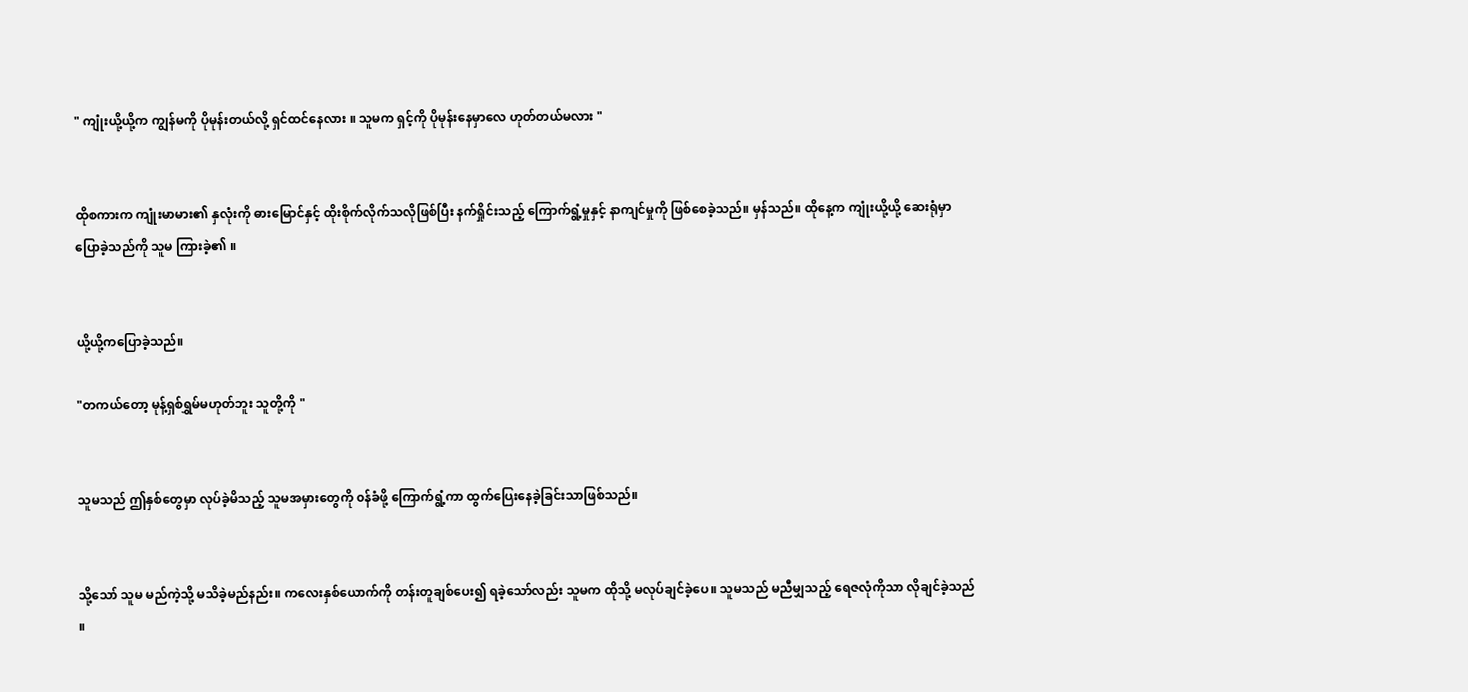" ကျုံးယို့ယို့က ကျွန်မကို ပိုမုန်းတယ်လို့ ရှင်‌ထင်နေလား ။ သူမက ရှင့်ကို ပိုမုန်းနေမှာလေ ဟုတ်တယ်မလား "


ထိုစကားက ကျုံးမာမား၏ နှလုံးကို ဓားမြောင်နှင့် ထိုးစိုက်လိုက်သလိုဖြစ်ပြီး နက်ရှိုင်းသည့် ကြောက်ရွံ့မှုနှင့် နာကျင်မှုကို ဖြစ်စေခဲ့သည်။ မှန်သည်။ ထိုနေ့က ကျုံးယို့ယို့ ဆေးရုံမှာ ပြောခဲ့သည်ကို သူမ ကြားခဲ့၏ ။


ယို့ယို့ကပြောခဲ့သည်။

"တကယ်တော့ မုန့်ရှစ်ရွှမ်မဟုတ်ဘူး သူတို့ကို "


သူမသည် ဤနှစ်တွေမှာ လုပ်ခဲ့မိသည့် သူမအမှားတွေကို ၀န်ခံဖို့ ကြောက်ရွံ့ကာ ထွက်ပြေးနေခဲ့ခြင်းသာဖြစ်သည်။


သို့သော် သူမ မည်ကဲ့သို့ မသိခဲ့မည်နည်း။ ကလေးနှစ်ယောက်ကို တန်းတူချစ်ပေး၍ ရခဲ့သော်လည်း သူမက ထိုသို့ မလုပ်ချင်ခဲ့ပေ။ သူမသည် မညီမျှသည့် ရေဇလုံကိုသာ လိုချင်ခဲ့သည် ။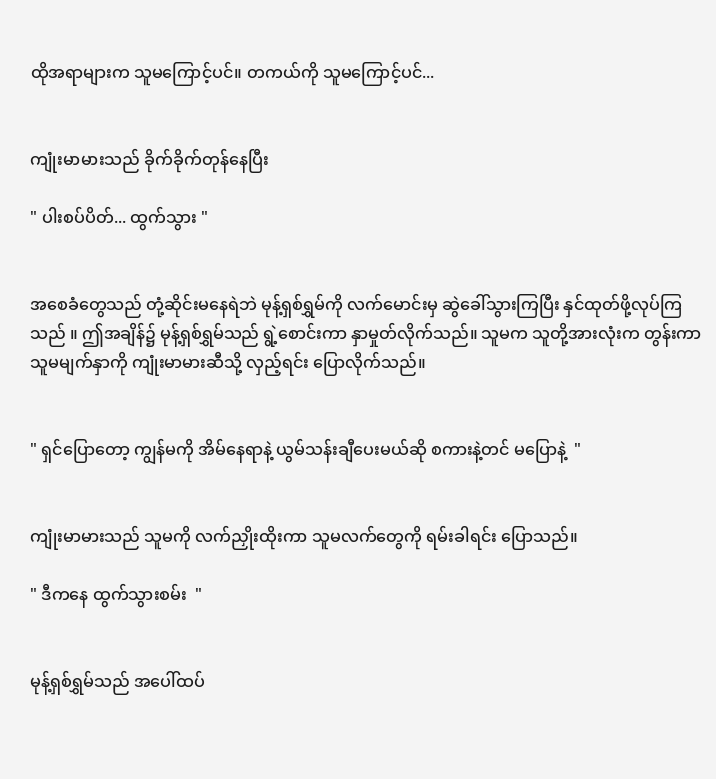ထိုအရာများက သူမကြောင့်ပင်။ တကယ်ကို သူမကြောင့်ပင်...


ကျုံးမာမားသည် ခိုက်ခိုက်တုန်နေပြီး

" ပါးစပ်ပိတ်... ထွက်သွား "


အစေခံတွေသည် တုံ့ဆိုင်းမနေရဲဘဲ မုန့်ရှစ်ရွှမ်ကို လက်မောင်းမှ ဆွဲခေါ်သွားကြပြီး နှင်ထုတ်ဖို့လုပ်ကြသည် ။ ဤအချိန်၌ မုန့်ရှစ်ရွှမ်သည် ရွဲ့စောင်းကာ နှာမှုတ်လိုက်သည်။ သူမက သူတို့အားလုံးက တွန်းကာ သူမမျက်နှာကို ကျုံးမာမားဆီသို့ လှည့်ရင်း ပြောလိုက်သည်။


" ရှင်ပြောတော့ ကျွန်မကို အိမ်နေရာနဲ့ ယွမ်သန်းချီပေးမယ်ဆို စကားနဲ့တင် မပြောနဲ့  "


ကျုံးမာမားသည် သူမကို လက်ညှိုးထိုးကာ သူမလက်တွေကို ရမ်းခါရင်း ပြောသည်။

" ဒီကနေ ထွက်သွားစမ်း  "


မုန့်ရှစ်ရွှမ်သည် အပေါ်ထပ်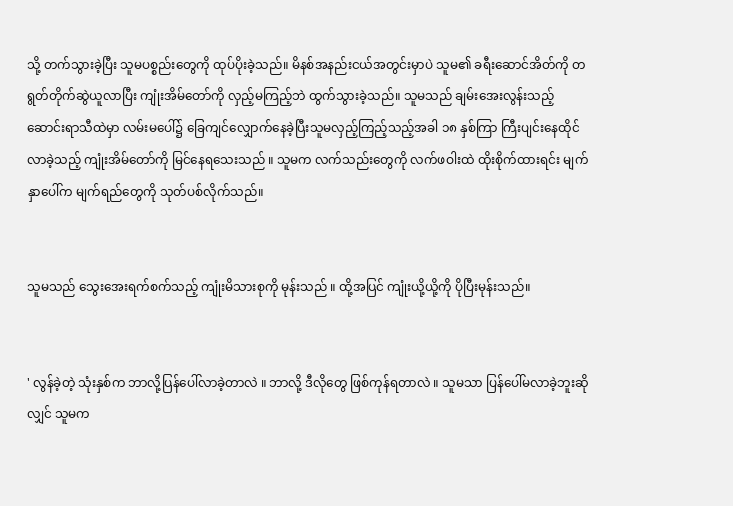သို့ တက်သွားခဲ့ပြီး သူမပစ္စည်းတွေကို ထုပ်ပိုးခဲ့သည်။ မိနစ်အနည်းငယ်အတွင်းမှာပဲ သူမ၏ ခရီးဆောင်အိတ်ကို တရွတ်တိုက်ဆွဲယူလာပြီး ကျုံးအိမ်တော်ကို လှည့်မကြည့်ဘဲ ထွက်သွားခဲ့သည်။ သူမသည် ချမ်း‌အေးလွန်းသည့်ဆောင်းရာသီထဲမှာ လမ်းမပေါ်၌ ခြေကျင်လျှောက်နေခဲ့ပြီးသူမလှည့်ကြည့်သည့်အခါ ၁၈ နှစ်ကြာ ကြီးပျင်းနေထိုင်လာခဲ့သည့် ကျုံးအိမ်တော်ကို မြင်နေရသေးသည် ။ သူမက လက်သည်းတွေကို လက်ဖဝါးထဲ ထိုးစိုက်ထားရင်း မျက်နှာပေါ်က မျက်ရည်တွေကို သုတ်ပစ်လိုက်သည်။


သူမသည် သွေးအေးရက်စက်သည့် ကျုံးမိသားစုကို မုန်းသည် ။ ထို့အပြင် ကျုံးယို့ယို့ကို ပိုပြီးမုန်းသည်။


' လွန်ခဲ့တဲ့ သုံးနှစ်က ဘာလို့ပြန်ပေါ်လာခဲ့တာလဲ ။ ဘာလို့ ဒီလိုတွေ ဖြစ်ကုန်ရတာလဲ ။ သူမသာ ပြန်ပေါ်မလာခဲ့ဘူးဆိုလျှင် သူမက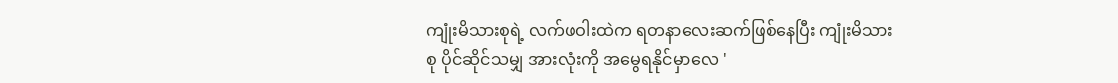ကျုံးမိသားစုရဲ့ လက်ဖဝါးထဲက ရတနာလေးဆက်ဖြစ်နေပြီး ကျုံးမိသားစု ပိုင်ဆိုင်သမျှ အားလုံးကို အမွေရနိုင်မှာလေ '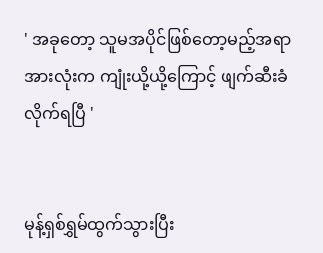' အခုတော့ သူမအပိုင်ဖြစ်တော့မည့်အရာအားလုံးက ကျုံးယို့ယို့ကြောင့် ဖျက်ဆီးခံလိုက်ရပြီ '


မုန့်ရှစ်ရွှမ်ထွက်သွားပြီး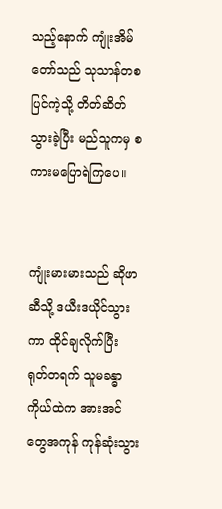သည့်‌နောက် ကျုံးအိမ်တော်သည် သုသာန်တစပြင်ကဲ့သို့ တိတ်ဆိတ်သွားခဲ့ပြီး မည်သူကမှ စကားမပြောရဲကြပေ။


ကျုံးမားမားသည် ဆိုဖာဆီသို့ ဒယီးဒယိုင်သွားကာ ထိုင်ချလိုက်ပြီး ရုတ်တရက် သူမခန္ဓာကိုယ်ထဲက အားအင်တွေအကုန် ကုန်ဆုံးသွား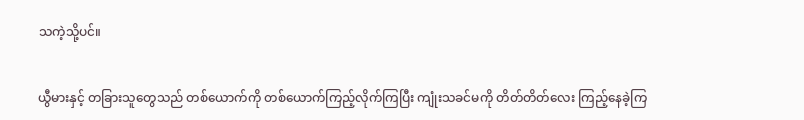သကဲ့သို့ပင်။


ယွီမားနှင့် တခြားသူတွေသည် တစ်ယောက်ကို တစ်ယောက်ကြည့်လိုက်ကြပြီး ကျုံးသခင်မကို တိတ်တိတ်လေး ကြည့်နေခဲ့ကြ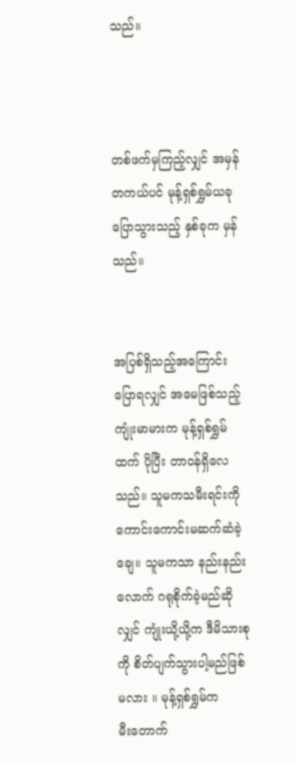သည်။



တစ်ဖက်မှကြည့်လျှင် အမှန်တကယ်ပင် မုန့်ရှစ်ရွှမ်ယခုပြောသွားသည့် နှစ်ခုက မှန်သည်။


အပြစ်ရှိသည့်အကြောင်း ပြောရလျှင် အမေဖြစ်သည့် ကျုံးမာမားက မုန့်ရှစ်ရွှမ်ထက် ပိုပြီး တာ၀န်ရှိလေသည်။ သူမကသမီးရင်းကို ကောင်းကောင်းမဆက်ဆံခဲ့ချေ။ သူမကသာ နည်းနည်းလောက် ဂရုစိုက်ခဲ့မည်ဆိုလျှင် ကျုံးယို့ယို့က ဒီမိသားစုကို စိတ်ပျက်သွားပါ့မည်ဖြစ်မလား ။ မုန့်ရှစ်ရွှမ်က မီး‌တောက်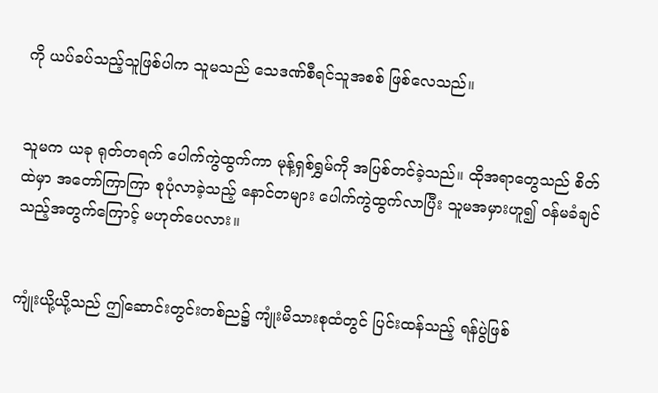ကို ယပ်ခပ်သည့်သူဖြစ်ပါက သူမသည် သေဒဏ်စီရင်သူအစစ် ဖြစ်လေသည်။


သူမက ယခု ရုတ်တရက် ပေါက်ကွဲထွက်ကာ မုန့်ရှစ်ရွှမ်ကို အပြစ်တင်ခဲ့သည်။ ထိုအရာတွေသည် စိတ်ထဲမှာ အတော်ကြာကြာ စုပုံလာခဲ့သည့် နောင်တများ ပေါက်ကွဲထွက်လာပြီး သူမအမှားဟူ၍ ၀န်မခံချင်သည့်အတွက်ကြောင့် မဟုတ်ပေလား။


ကျုံးယို့ယို့သည် ဤဆောင်းတွင်းတစ်ည၌ ကျုံးမိသားစုထံတွင် ပြင်းထန်သည့် ရန်ပွဲဖြစ်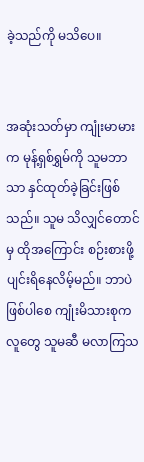ခဲ့သည်ကို မသိပေ။


အဆုံးသတ်မှာ ကျုံးမာမားက မုန့်ရှစ်ရွှမ်ကို သူမဘာသာ နှင်ထုတ်ခဲ့ခြင်းဖြစ်သည်။ သူမ သိလျှင်တောင်မှ ထိုအကြောင်း စဉ်းစားဖို့ ပျင်းရိနေလိမ့်မည်။ ဘာပဲဖြစ်ပါစေ ကျုံးမိသားစုကလူတွေ သူမဆီ မလာကြသ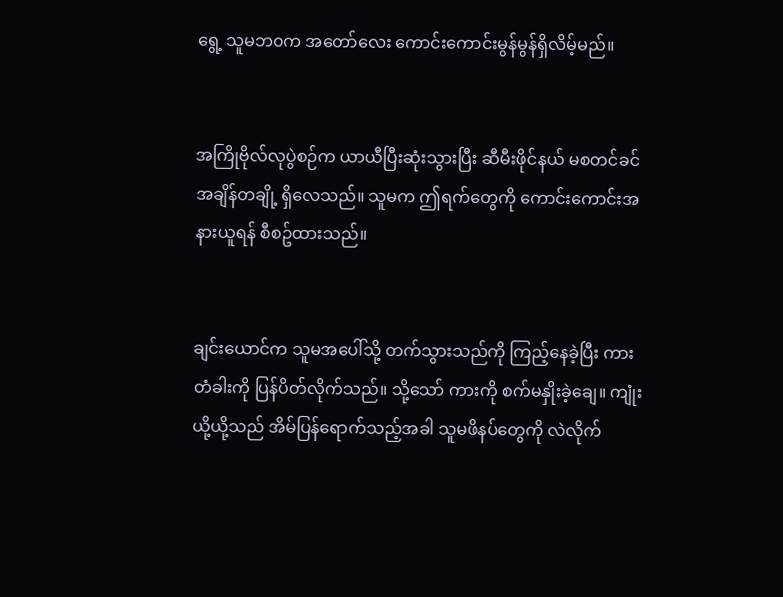ရွေ့ သူမဘ၀က အတော်လေး ကောင်းကောင်းမွန်မွန်ရှိလိမ့်မည်။


အကြိုဗိုလ်လုပွဲစဉ်က ယာယီပြီးဆုံးသွားပြီး ဆီမီးဖိုင်နယ် မစတင်ခင် အချိန်တချို့ ရှိလေသည်။ သူမက ဤရက်တွေကို ကောင်းကောင်းအနားယူရန် စီစဥ်ထားသည်။


ချင်းယောင်က သူမအပေါ်သို့ တက်သွားသည်ကို ကြည့်နေခဲ့ပြီး ကားတံခါးကို ပြန်ပိတ်လိုက်သည်။ သို့သော် ကားကို စက်မနှိုးခဲ့ချေ။ ကျုံးယို့ယို့သည် အိမ်ပြန်ရောက်သည့်အခါ သူမဖိနပ်တွေကို လဲလိုက်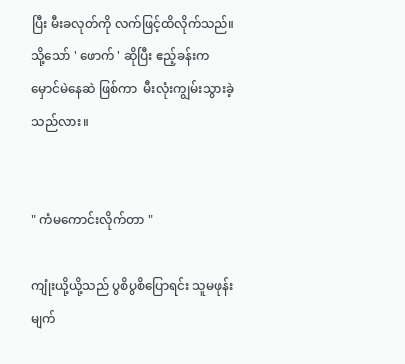ပြီး မီးခလုတ်ကို လက်ဖြင့်ထိလိုက်သည်။ သို့သော် ' ဖောက် ' ဆိုပြီး ဧည့်ခန်းက မှောင်မဲနေဆဲ ဖြစ်ကာ  မီးလုံးကျွမ်းသွားခဲ့သည်လား။


" ကံမကောင်းလိုက်တာ "

ကျုံးယို့ယို့သည် ပွစိပွစိပြောရင်း သူမဖုန်းမျက်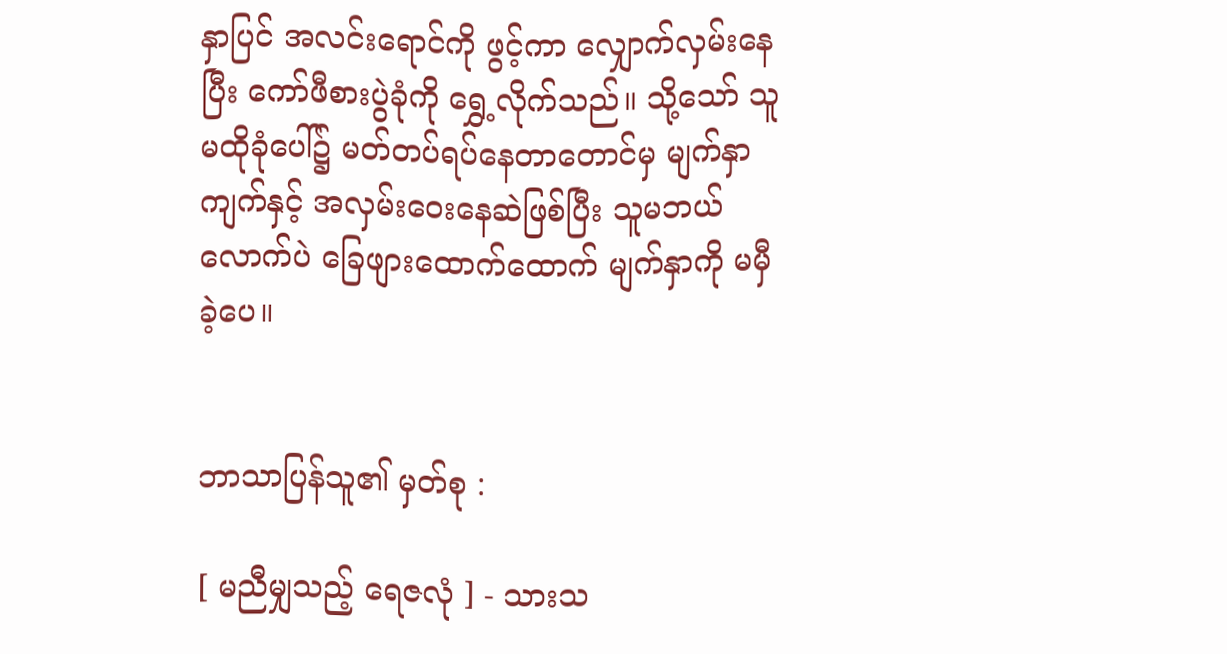နှာပြင် အလင်းရောင်ကို ဖွင့်ကာ ‌လျှောက်လှမ်းနေပြီး ကော်ဖီစားပွဲခုံကို ရွှေ့လိုက်သည်။ သို့သော် သူမထိုခုံပေါ်၌ မတ်တပ်ရပ်နေတာတောင်မှ မျက်နှာကျက်နှင့် အလှမ်းဝေးနေဆဲဖြစ်ပြီး သူမဘယ်လောက်ပဲ ခြေဖျားထောက်ထောက် မျက်နှာကို မမှီခဲ့ပေ။


ဘာသာပြန်သူ၏ မှတ်စု :

[ မညီမျှသည့် ရေဇလုံ ] - သားသ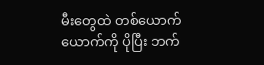မီးတွေထဲ တစ်ယောက်ယောက်ကို ပိုပြီး ဘက်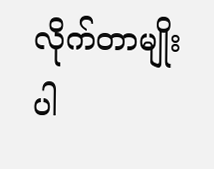လိုက်တာမျိုးပါ